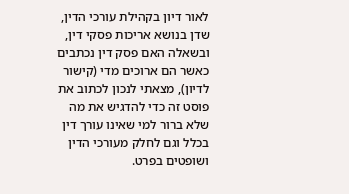לאור דיון בקהילת עורכי הדין, שדן בנושא אריכות פסקי דין, ובשאלה האם פסק דין נכתבים כאשר הם ארוכים מדי (קישור לדיון), מצאתי לנכון לכתוב את פוסט זה כדי להדגיש את מה שלא ברור למי שאינו עורך דין בכלל וגם לחלק מעורכי הדין ושופטים בפרט.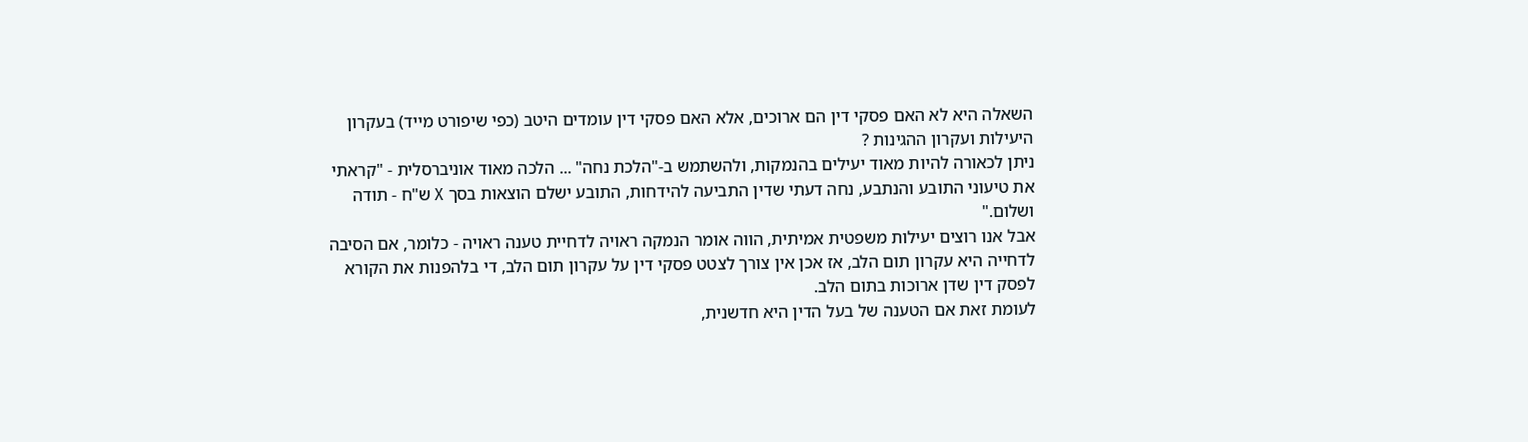השאלה היא לא האם פסקי דין הם ארוכים, אלא האם פסקי דין עומדים היטב (כפי שיפורט מייד) בעקרון היעילות ועקרון ההגינות ?
ניתן לכאורה להיות מאוד יעילים בהנמקות, ולהשתמש ב-"הלכת נחה" ... הלכה מאוד אוניברסלית - "קראתי את טיעוני התובע והנתבע, נחה דעתי שדין התביעה להידחות, התובע ישלם הוצאות בסך X ש"ח - תודה ושלום."
אבל אנו רוצים יעילות משפטית אמיתית, הווה אומר הנמקה ראויה לדחיית טענה ראויה - כלומר, אם הסיבה לדחייה היא עקרון תום הלב, אז אכן אין צורך לצטט פסקי דין על עקרון תום הלב, די בלהפנות את הקורא לפסק דין שדן ארוכות בתום הלב.
לעומת זאת אם הטענה של בעל הדין היא חדשנית,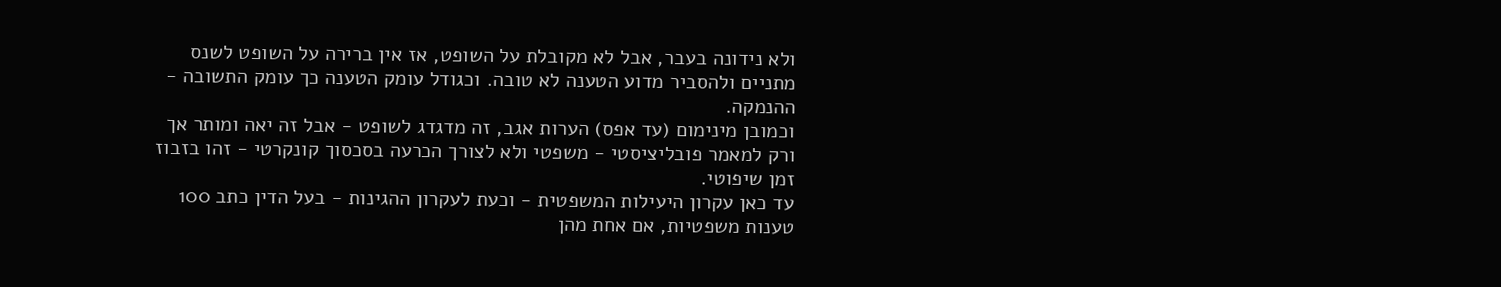ולא נידונה בעבר, אבל לא מקובלת על השופט, אז אין ברירה על השופט לשנס מתניים ולהסביר מדוע הטענה לא טובה. וכגודל עומק הטענה כך עומק התשובה - ההנמקה.
וכמובן מינימום (עד אפס) הערות אגב, זה מדגדג לשופט - אבל זה יאה ומותר אך ורק למאמר פובליציסטי - משפטי ולא לצורך הכרעה בסכסוך קונקרטי - זהו בזבוז זמן שיפוטי.
עד כאן עקרון היעילות המשפטית - וכעת לעקרון ההגינות - בעל הדין כתב 100 טענות משפטיות, אם אחת מהן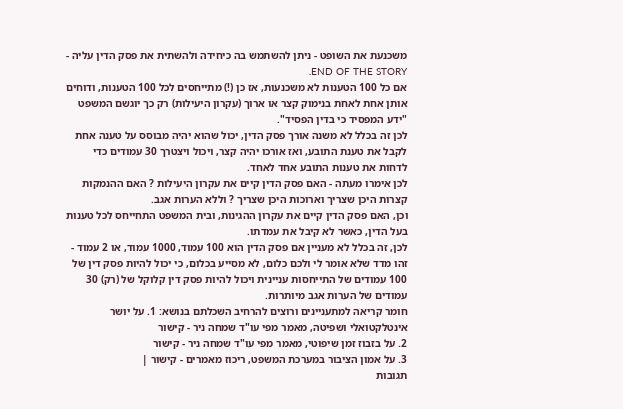משכנעת את השופט - ניתן להשתמש בה כיחידה ולהשתית את פסק הדין עליה - END OF THE STORY.
אם כל 100 הטענות לא משכנעות, אז כן (!) מתייחסים לכל 100 הטענות, ודוחים אותן אחת לאחת בנימוק קצר או ארוך (עקרון היעילות) רק כך יוגשם המשפט "ידע המפסיד כי בדין הפסיד".
לכן זה בכלל לא משנה אורך פסק הדין, יכול שהוא יהיה מבוסס על טענה אחת לקבל את טענת התובע, ואז אורכו יהיה קצר, ויכול ויצטרך 30 עמודים כדי לדחות את טענות התובע אחד לאחד.
לכן אימרו מעתה - האם פסק הדין קיים את עקרון היעילות ? האם ההנמקות קצרות היכן שצריך וארוכות היכן שצריך ? וללא הערות אגב.
וכן, האם פסק הדין קיים את עקרון ההגינות, ובית המשפט התחייחס לכל טענות בעל הדין, כאשר לא קיבל את עמדתו.
לכן, זה בכלל לא מעניין אם פסק הדין הוא 100 עמוד, 1000 עמוד, או 2 עמוד - זהו מדד שלא אומר לי ולכם כלום, לא מסייע בכלום, כי יכול להיות פסק דין של 100 עמודים של התייחסות עניינית ויכול להיות פסק דין קלוקל של (רק) 30 עמודים של הערות אגב מיותרות.
חומר קריאה למתעניינים ורוצים להרחיב השכלתם בנושא: 1. על יושר אינטלקטואלי ושפיטה, מאמר מפי עו"ד שמחה ניר - קישור
2. על בזבוז זמן שיפוטי, מאמר מפי עו"ד שמחה ניר - קישור
3. על אמון הציבור במערכת המשפט, ריכוז מאמרים - קישור |
תגובות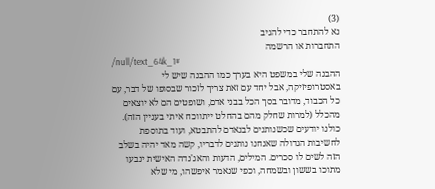(3)
נא להתחבר כדי להגיב
התחברות או הרשמה
/null/text_64k_1#
ההבנה שלי במשפט היא בערך כמו ההבנה שיש לי באסטרופיזיקה, אבל יחד עם זאת צריך לזכור שבסופו של דבר, עם כל הכבוד, מדובר בסך הכל בבני אדם, ושופטים הם לא יוצאים מהכלל (למרות שחלק מהם בהחלט ייתווכח איתי בעניין הזה).
כולנו יודעים שכשנותנים לבנאדם להתבטא, ועוד בתוספת לחשיבות הגדולה שאנחנו נותנים לדבריו, קשה מאד יהיה בשלב הזה לשים לו סכרים. המילים, הדעות והאג'נדה האישית ינבעו מתוכו בששון ובשמחה, וכפי שנאמר איפשהו, מי שלא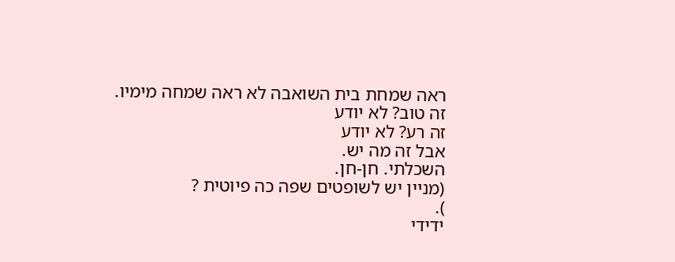ראה שמחת בית השואבה לא ראה שמחה מימיו.
זה טוב? לא יודע
זה רע? לא יודע
אבל זה מה יש.
השכלתי. חן-חן.
(מניין יש לשופטים שפה כה פיוטית ?
).
ידידי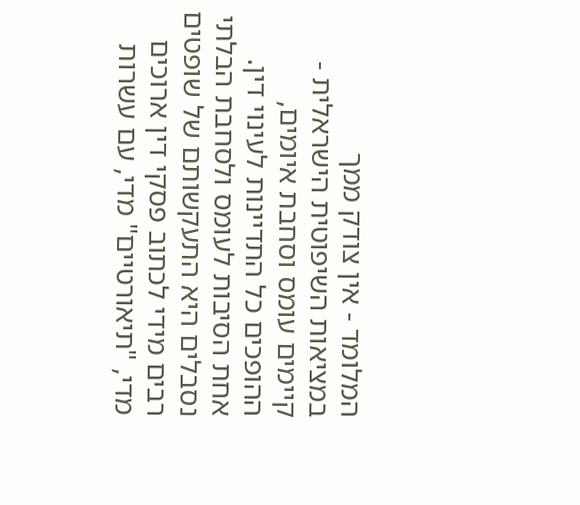המלומד - אין צודק ממך
במציאות השיפוטית הישראלית - קיימים עומס וסחבת איומים, ההופכים כל התדיינות לעינוי דין.
אחת הסיבות לעומס ולסחבת הבלתי נסבלים היא התעקשותם של שופטים רבים מידי לכתוב פסקי דין ארוכים מדי, "תיאורטיים" מדי, עם עשרות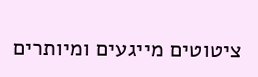ציטוטים מייגעים ומיותרים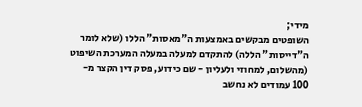מידי;
השופטים מבקשים באמצעות ה"מאסות" הללו (שלא לומר ה"דייסות" הללה) להתקדם למעלה במעלה המערכת השיפוט (מהשלום, למחוזי ולעליון - שם כידוע, פסק דין הקצר מ- 100 עמודים לא נחשב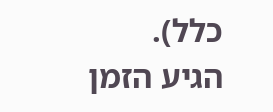כלל).
הגיע הזמן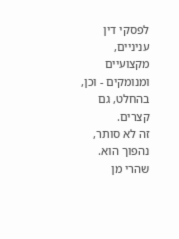לפסקי דין עניניים, מקצועיים ומנומקים - וכן, בהחלט, גם קצרים.
זה לא סותר, נהפוך הוא.
שהרי מן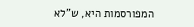המפורסמות היא, ש"לא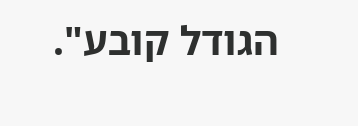הגודל קובע".